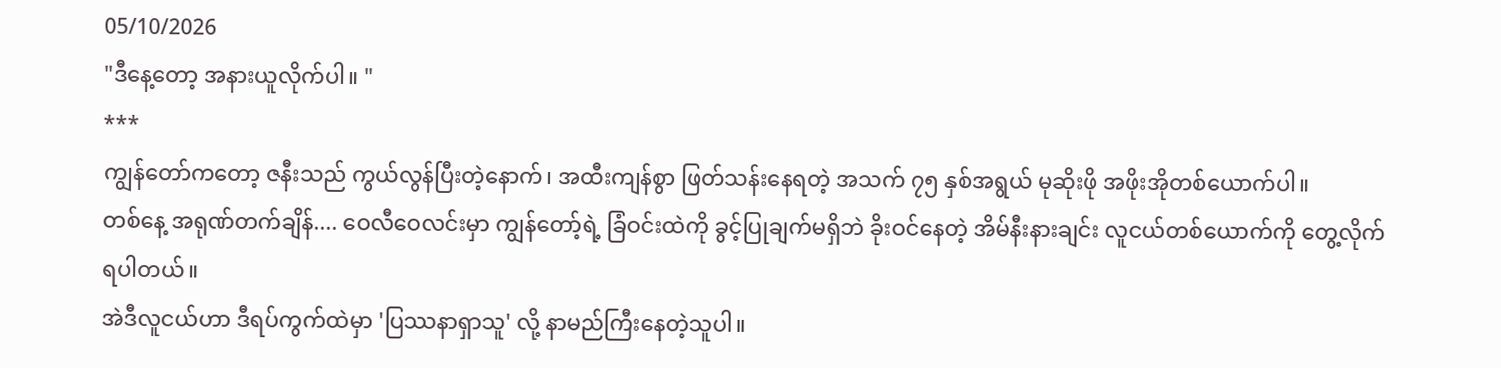05/10/2026
"ဒီနေ့တော့ အနားယူလိုက်ပါ။ "
***
ကျွန်တော်ကတော့ ဇနီးသည် ကွယ်လွန်ပြီးတဲ့နောက်၊ အထီးကျန်စွာ ဖြတ်သန်းနေရတဲ့ အသက် ၇၅ နှစ်အရွယ် မုဆိုးဖို အဖိုးအိုတစ်ယောက်ပါ။
တစ်နေ့ အရုဏ်တက်ချိန်.... ဝေလီဝေလင်းမှာ ကျွန်တော့်ရဲ့ ခြံဝင်းထဲကို ခွင့်ပြုချက်မရှိဘဲ ခိုးဝင်နေတဲ့ အိမ်နီးနားချင်း လူငယ်တစ်ယောက်ကို တွေ့လိုက်ရပါတယ်။
အဲဒီလူငယ်ဟာ ဒီရပ်ကွက်ထဲမှာ 'ပြဿနာရှာသူ' လို့ နာမည်ကြီးနေတဲ့သူပါ။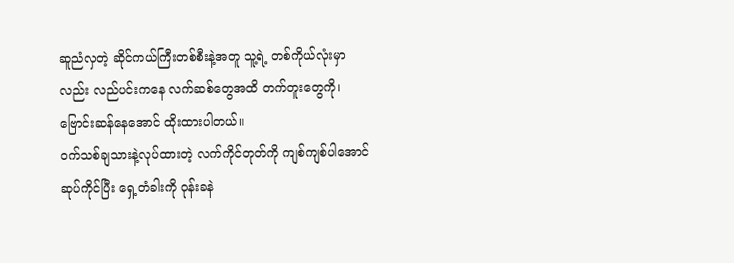ဆူညံလှတဲ့ ဆိုင်ကယ်ကြီးတစ်စီးနဲ့အတူ သူ့ရဲ့ တစ်ကိုယ်လုံးမှာလည်း လည်ပင်းကနေ လက်ဆစ်တွေအထိ တက်တူးတွေကို၊ဗြောင်းဆန်နေအောင် ထိုးထားပါတယ်။
ဝက်သစ်ချသားနဲ့လုပ်ထားတဲ့ လက်ကိုင်တုတ်ကို ကျစ်ကျစ်ပါအောင် ဆုပ်ကိုင်ပြီး ရှေ့တံခါးကို ဝုန်းခနဲ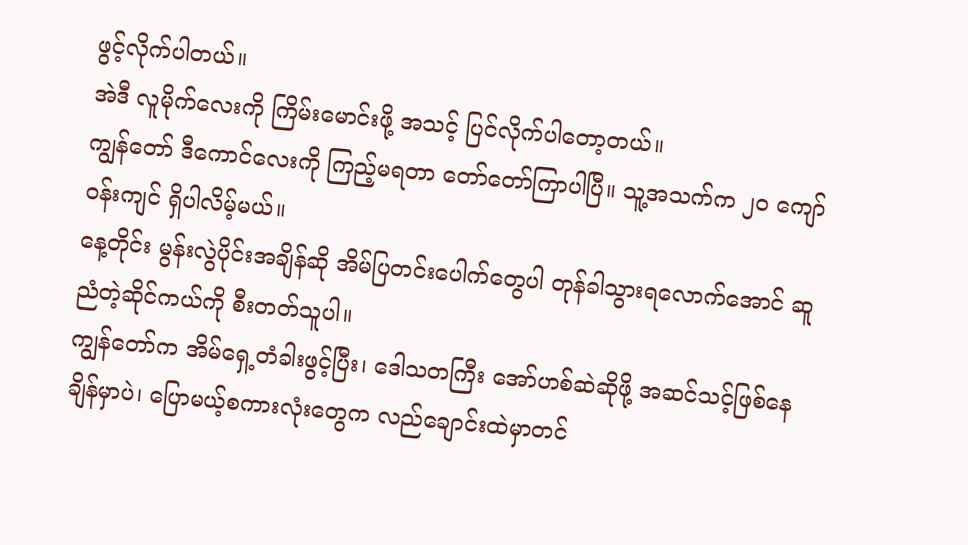ဖွင့်လိုက်ပါတယ်။
အဲဒီ လူမိုက်လေးကို ကြိမ်းမောင်းဖို့ အသင့် ပြင်လိုက်ပါတော့တယ်။
ကျွန်တော် ဒီကောင်လေးကို ကြည့်မရတာ တော်တော်ကြာပါပြီ။ သူ့အသက်က ၂၀ ကျော်ဝန်းကျင် ရှိပါလိမ့်မယ်။
နေ့တိုင်း မွန်းလွဲပိုင်းအချိန်ဆို အိမ်ပြတင်းပေါက်တွေပါ တုန်ခါသွားရလောက်အောင် ဆူညံတဲ့ဆိုင်ကယ်ကို စီးတတ်သူပါ။
ကျွန်တော်က အိမ်ရှေ့တံခါးဖွင့်ပြီး၊ ဒေါသတကြီး အော်ဟစ်ဆဲဆိုဖို့ အဆင်သင့်ဖြစ်နေချိန်မှာပဲ၊ ပြောမယ့်စကားလုံးတွေက လည်ချောင်းထဲမှာတင်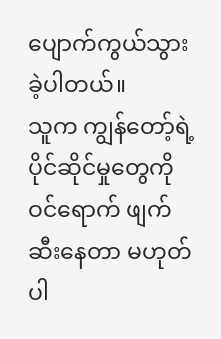ပျောက်ကွယ်သွားခဲ့ပါတယ်။
သူက ကျွန်တော့်ရဲ့ ပိုင်ဆိုင်မှုတွေကို ဝင်ရောက် ဖျက်ဆီးနေတာ မဟုတ်ပါ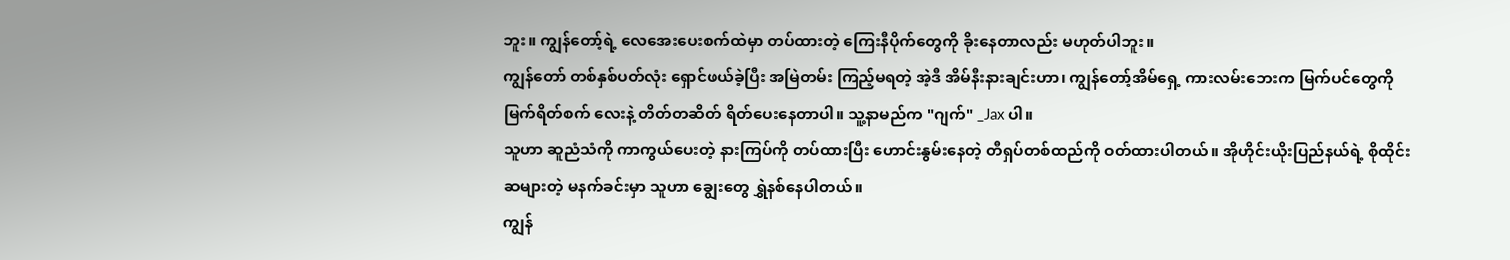ဘူး။ ကျွန်တော့်ရဲ့ လေအေးပေးစက်ထဲမှာ တပ်ထားတဲ့ ကြေးနီပိုက်တွေကို ခိုးနေတာလည်း မဟုတ်ပါဘူး။
ကျွန်တော် တစ်နှစ်ပတ်လုံး ရှောင်ဖယ်ခဲ့ပြီး အမြဲတမ်း ကြည့်မရတဲ့ အဲ့ဒီ အိမ်နီးနားချင်းဟာ၊ ကျွန်တော့်အိမ်ရှေ့ ကားလမ်းဘေးက မြက်ပင်တွေကို မြက်ရိတ်စက် လေးနဲ့ တိတ်တဆိတ် ရိတ်ပေးနေတာပါ။ သူ့နာမည်က "ဂျက်" _Jax ပါ။
သူဟာ ဆူညံသံကို ကာကွယ်ပေးတဲ့ နားကြပ်ကို တပ်ထားပြီး ဟောင်းနွမ်းနေတဲ့ တီရှပ်တစ်ထည်ကို ဝတ်ထားပါတယ်။ အိုဟိုင်းယိုးပြည်နယ်ရဲ့ စိုထိုင်းဆများတဲ့ မနက်ခင်းမှာ သူဟာ ချွေးတွေ ရွှဲနစ်နေပါတယ်။
ကျွန်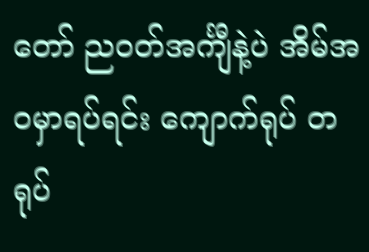တော် ညဝတ်အင်္ကျီနဲ့ပဲ အိမ်အဝမှာရပ်ရင်း ကျောက်ရုပ် တရုပ်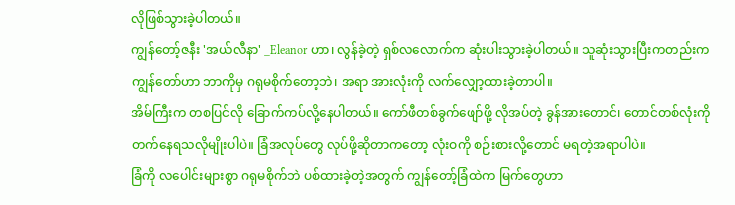လိုဖြစ်သွားခဲ့ပါတယ်။
ကျွန်တော့်ဇနီး 'အယ်လီနာ' _Eleanor ဟာ၊ လွန်ခဲ့တဲ့ ရှစ်လလောက်က ဆုံးပါးသွားခဲ့ပါတယ်။ သူဆုံးသွားပြီးကတည်းက ကျွန်တော်ဟာ ဘာကိုမှ ဂရုမစိုက်တော့ဘဲ၊ အရာ အားလုံးကို လက်လျှော့ထားခဲ့တာပါ။
အိမ်ကြီးက တစပြင်လို ခြောက်ကပ်လို့နေပါတယ်။ ကော်ဖီတစ်ခွက်ဖျော်ဖို့ လိုအပ်တဲ့ ခွန်အားတောင်၊ တောင်တစ်လုံးကို တက်နေရသလိုမျိုးပါပဲ။ ခြံအလုပ်တွေ လုပ်ဖို့ဆိုတာကတော့ လုံးဝကို စဉ်းစားလို့တောင် မရတဲ့အရာပါပဲ။
ခြံကို လပေါင်းများစွာ ဂရုမစိုက်ဘဲ ပစ်ထားခဲ့တဲ့အတွက် ကျွန်တော့်ခြံထဲက မြက်တွေဟာ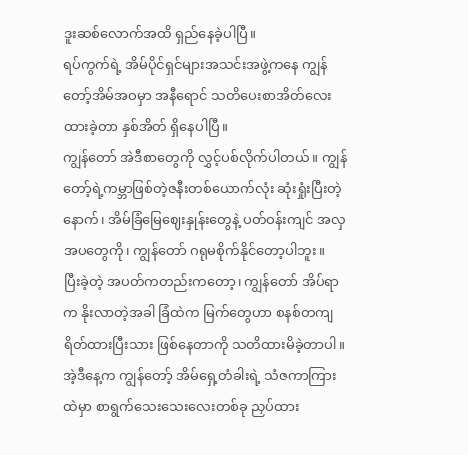ဒူးဆစ်လောက်အထိ ရှည်နေခဲ့ပါပြီ။
ရပ်ကွက်ရဲ့ အိမ်ပိုင်ရှင်များအသင်းအဖွဲ့ကနေ ကျွန်တော့်အိမ်အဝမှာ အနီရောင် သတိပေးစာအိတ်လေး ထားခဲ့တာ နှစ်အိတ် ရှိနေပါပြီ။
ကျွန်တော် အဲဒီစာတွေကို လွှင့်ပစ်လိုက်ပါတယ်။ ကျွန်တော့်ရဲ့ကမ္ဘာဖြစ်တဲ့ဇနီးတစ်ယောက်လုံး ဆုံးရှုံးပြီးတဲ့နောက်၊ အိမ်ခြံမြေဈေးနှုန်းတွေနဲ့ ပတ်ဝန်းကျင် အလှအပတွေကို၊ ကျွန်တော် ဂရုမစိုက်နိုင်တော့ပါဘူး။
ပြီးခဲ့တဲ့ အပတ်ကတည်းကတော့၊ ကျွန်တော် အိပ်ရာက နိုးလာတဲ့အခါ ခြံထဲက မြက်တွေဟာ စနစ်တကျ ရိတ်ထားပြီးသား ဖြစ်နေတာကို သတိထားမိခဲ့တာပါ။
အဲ့ဒီနေ့က ကျွန်တော့် အိမ်ရှေ့တံခါးရဲ့ သံဇကာကြားထဲမှာ စာရွက်သေးသေးလေးတစ်ခု ညှပ်ထား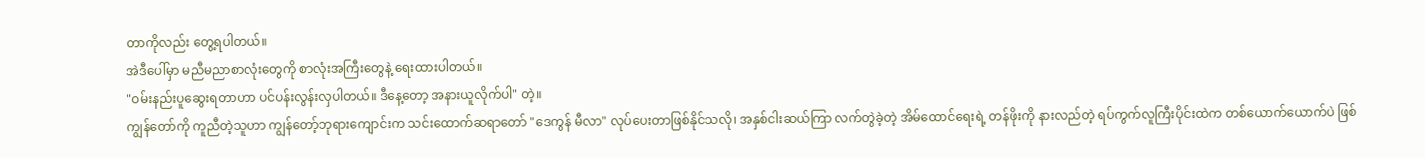တာကိုလည်း တွေ့ရပါတယ်။
အဲဒီပေါ်မှာ မညီမညာစာလုံးတွေကို စာလုံးအကြီးတွေနဲ့ ရေးထားပါတယ်။
"ဝမ်းနည်းပူဆွေးရတာဟာ ပင်ပန်းလွန်းလှပါတယ်။ ဒီနေ့တော့ အနားယူလိုက်ပါ" တဲ့။
ကျွန်တော်ကို ကူညီတဲ့သူဟာ ကျွန်တော့်ဘုရားကျောင်းက သင်းထောက်ဆရာတော် "ဒေကွန် မီလာ" လုပ်ပေးတာဖြစ်နိုင်သလို၊ အနှစ်ငါးဆယ်ကြာ လက်တွဲခဲ့တဲ့ အိမ်ထောင်ရေးရဲ့ တန်ဖိုးကို နားလည်တဲ့ ရပ်ကွက်လူကြီးပိုင်းထဲက တစ်ယောက်ယောက်ပဲ ဖြစ်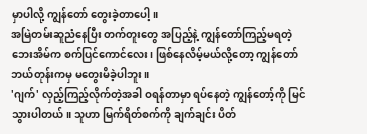မှာပါလို့ ကျွန်တော် တွေးခဲ့တာပေါ့။
အမြဲတမ်းဆူညံနေပြီး တက်တူးတွေ အပြည့်နဲ့ ကျွန်တော်ကြည့်မရတဲ့ ဘေးအိမ်က စက်ပြင်ကောင်လေး၊ ဖြစ်နေလိမ့်မယ်လို့တော့ ကျွန်တော် ဘယ်တုန်းကမှ မတွေးမိခဲ့ပါဘူး။
'ဂျက်' လှည့်ကြည့်လိုက်တဲ့အခါ ဝရန်တာမှာ ရပ်နေတဲ့ ကျွန်တော့်ကို မြင်သွားပါတယ်။ သူဟာ မြက်ရိတ်စက်ကို ချက်ချင်း ပိတ်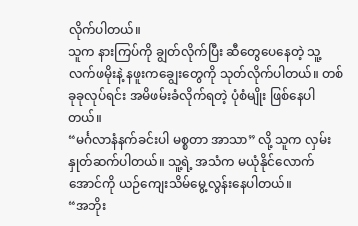လိုက်ပါတယ်။
သူက နားကြပ်ကို ချွတ်လိုက်ပြီး ဆီတွေပေနေတဲ့ သူ့လက်ဖမိုးနဲ့ နဖူးကချွေးတွေကို သုတ်လိုက်ပါတယ်။ တစ်ခုခုလုပ်ရင်း အမိဖမ်းခံလိုက်ရတဲ့ ပုံစံမျိုး ဖြစ်နေပါတယ်။
“မင်္ဂလာနံနက်ခင်းပါ မစ္စတာ အာသာ” လို့ သူက လှမ်းနှုတ်ဆက်ပါတယ်။ သူ့ရဲ့ အသံက မယုံနိုင်လောက်အောင်ကို ယဉ်ကျေးသိမ်မွေ့လွန်းနေပါတယ်။
“အဘိုး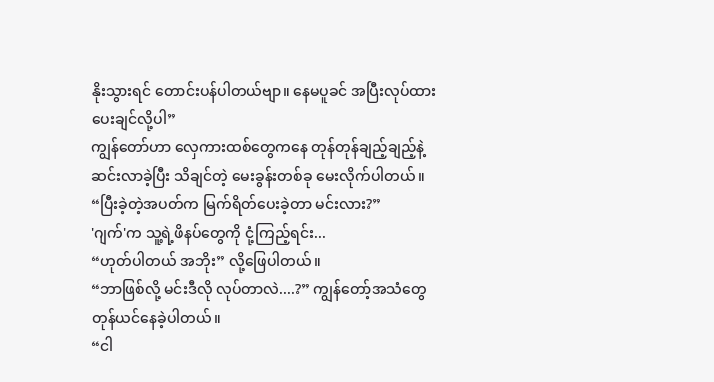နိုးသွားရင် တောင်းပန်ပါတယ်ဗျာ။ နေမပူခင် အပြီးလုပ်ထားပေးချင်လို့ပါ”
ကျွန်တော်ဟာ လှေကားထစ်တွေကနေ တုန်တုန်ချည့်ချည့်နဲ့ ဆင်းလာခဲ့ပြီး သိချင်တဲ့ မေးခွန်းတစ်ခု မေးလိုက်ပါတယ်။
“ပြီးခဲ့တဲ့အပတ်က မြက်ရိတ်ပေးခဲ့တာ မင်းလား?”
'ဂျက်'က သူ့ရဲ့ဖိနပ်တွေကို ငုံ့ကြည့်ရင်း...
“ဟုတ်ပါတယ် အဘိုး” လို့ဖြေပါတယ်။
“ဘာဖြစ်လို့ မင်းဒီလို လုပ်တာလဲ....?” ကျွန်တော့်အသံတွေ တုန်ယင်နေခဲ့ပါတယ်။
“ငါ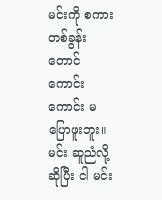မင်းကို စကားတစ်ခွန်းတောင် ကောင်းကောင်း မပြောဖူးဘူး။ မင်း ဆူညံလို့ဆိုပြီး ငါ မင်း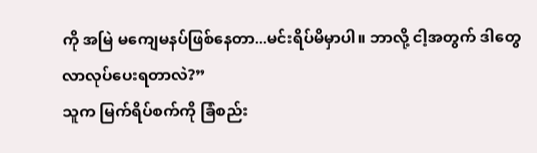ကို အမြဲ မကျေမနပ်ဖြစ်နေတာ...မင်းရိပ်မိမှာပါ။ ဘာလို့ ငါ့အတွက် ဒါတွေ လာလုပ်ပေးရတာလဲ?”
သူက မြက်ရိပ်စက်ကို ခြံစည်း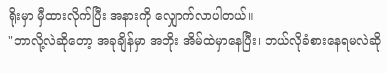ရိုးမှာ မှီထားလိုက်ပြီး အနားကို လျှောက်လာပါတယ်။
"ဘာလို့လဲဆိုတော့ အခုချိန်မှာ အဘိုး အိမ်ထဲမှာနေပြီး၊ ဘယ်လိုခံစားနေရမလဲဆို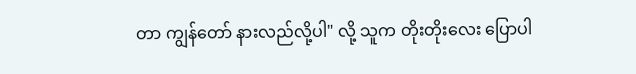တာ ကျွန်တော် နားလည်လို့ပါ" လို့ သူက တိုးတိုးလေး ပြောပါ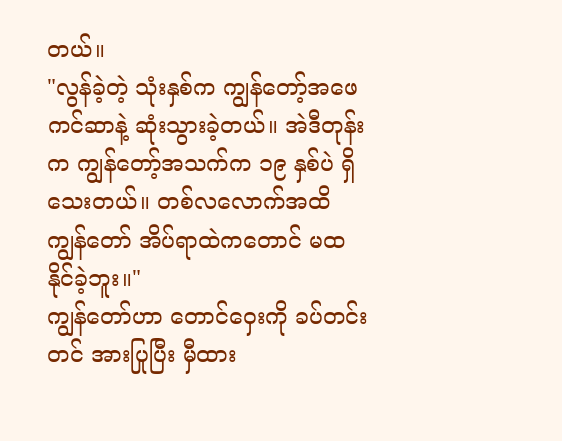တယ်။
"လွန်ခဲ့တဲ့ သုံးနှစ်က ကျွန်တော့်အဖေ ကင်ဆာနဲ့ ဆုံးသွားခဲ့တယ်။ အဲဒီတုန်းက ကျွန်တော့်အသက်က ၁၉ နှစ်ပဲ ရှိသေးတယ်။ တစ်လလောက်အထိ ကျွန်တော် အိပ်ရာထဲကတောင် မထနိုင်ခဲ့ဘူး။"
ကျွန်တော်ဟာ တောင်ဝှေးကို ခပ်တင်းတင် အားပြုပြီး မှီထား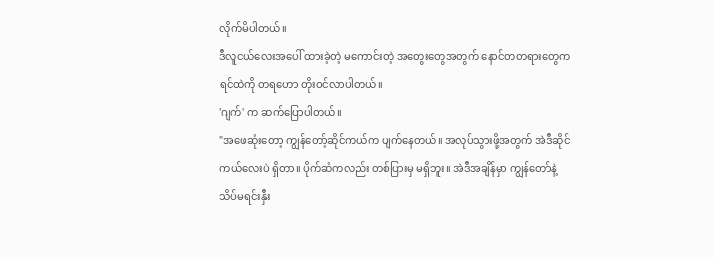လိုက်မိပါတယ်။
ဒီလူငယ်လေးအပေါ် ထားခဲ့တဲ့ မကောင်းတဲ့ အတွေးတွေအတွက် နောင်တတရားတွေက ရင်ထဲကို တရဟော တိုးဝင်လာပါတယ်။
'ဂျက်' က ဆက်ပြောပါတယ်။
"အဖေဆုံးတော့ ကျွန်တော့်ဆိုင်ကယ်က ပျက်နေတယ်။ အလုပ်သွားဖို့အတွက် အဲဒီဆိုင်ကယ်လေးပဲ ရှိတာ။ ပိုက်ဆံကလည်း တစ်ပြားမှ မရှိဘူး။ အဲဒီအချိန်မှာ ကျွန်တော်နဲ့ သိပ်မရင်းနှီး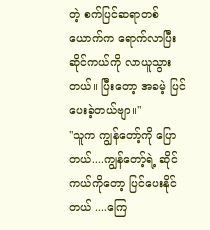တဲ့ စက်ပြင်ဆရာတစ်ယောက်က ရောက်လာပြီး ဆိုင်ကယ်ကို လာယူသွားတယ်။ ပြီးတော့ အခမဲ့ ပြင်ပေးခဲ့တယ်ဗျာ။"
"သူက ကျွန်တော့်ကို ပြောတယ်....ကျွန်တော့်ရဲ့ ဆိုင်ကယ်ကိုတော့ ပြင်ပေးနိုင်တယ် ....ကြေ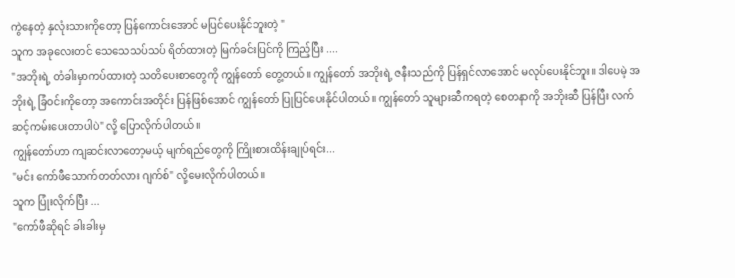ကွဲနေတဲ့ နှလုံးသားကိုတော့ ပြန်ကောင်းအောင် မပြင်ပေးနိုင်ဘူးတဲ့ "
သူက အခုလေးတင် သေသေသပ်သပ် ရိတ်ထားတဲ့ မြက်ခင်းပြင်ကို ကြည့်ပြီး ....
"အဘိုးရဲ့ တံခါးမှာကပ်ထားတဲ့ သတိပေးစာတွေကို ကျွန်တော် တွေ့တယ်။ ကျွန်တော် အဘိုးရဲ့ ဇနီးသည်ကို ပြန်ရှင်လာအောင် မလုပ်ပေးနိုင်ဘူး။ ဒါပေမဲ့ အဘိုးရဲ့ ခြံဝင်းကိုတော့ အကောင်းအတိုင်း ပြန်ဖြစ်အောင် ကျွန်တော် ပြုပြင်ပေးနိုင်ပါတယ်။ ကျွန်တော် သူများဆီကရတဲ့ စေတနာကို အဘိုးဆီ ပြန်ပြီး လက်ဆင့်ကမ်းပေးတာပါပဲ" လို့ ပြောလိုက်ပါတယ်။
ကျွန်တော်ဟာ ကျဆင်းလာတော့မယ့် မျက်ရည်တွေကို ကြိုးစားထိန်းချုပ်ရင်း...
"မင်း ကော်ဖီသောက်တတ်လား ဂျက်စ်" လို့မေးလိုက်ပါတယ်။
သူက ပြုံးလိုက်ပြီး ...
"ကော်ဖီဆိုရင် ခါးခါးမှ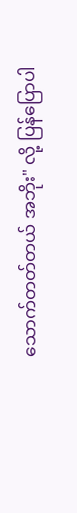သောက်တတ်တယ် အဘိုး" လို့ ပြန်ပြောပါ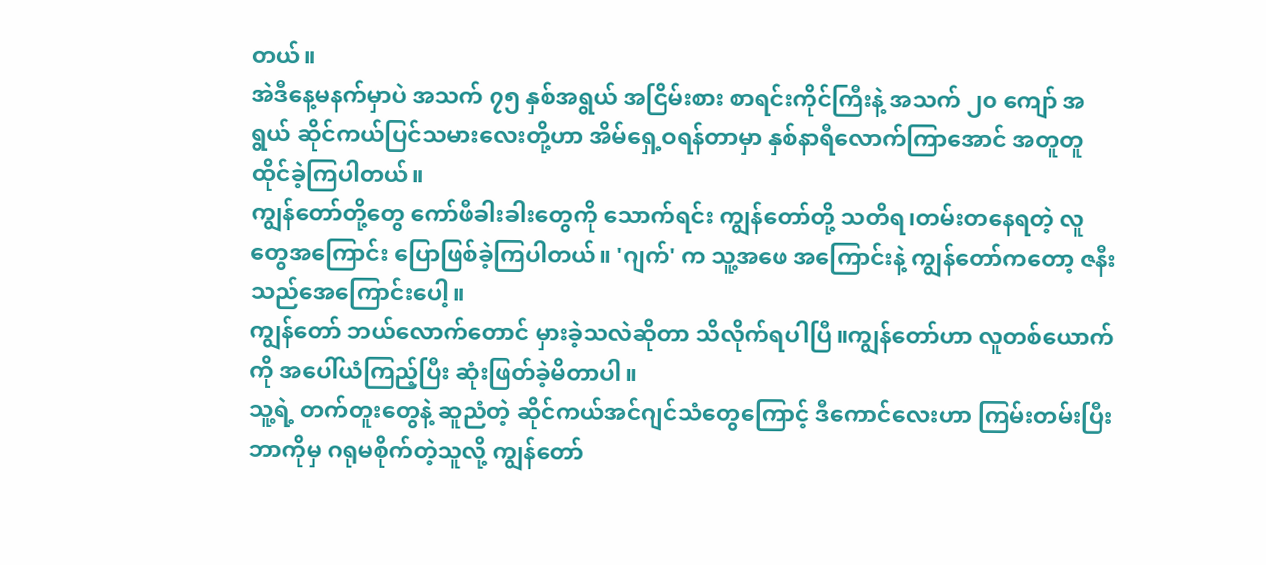တယ်။
အဲဒီနေ့မနက်မှာပဲ အသက် ၇၅ နှစ်အရွယ် အငြိမ်းစား စာရင်းကိုင်ကြီးနဲ့ အသက် ၂၀ ကျော် အရွယ် ဆိုင်ကယ်ပြင်သမားလေးတို့ဟာ အိမ်ရှေ့ဝရန်တာမှာ နှစ်နာရီလောက်ကြာအောင် အတူတူ ထိုင်ခဲ့ကြပါတယ်။
ကျွန်တော်တို့တွေ ကော်ဖီခါးခါးတွေကို သောက်ရင်း ကျွန်တော်တို့ သတိရ၊တမ်းတနေရတဲ့ လူတွေအကြောင်း ပြောဖြစ်ခဲ့ကြပါတယ်။ 'ဂျက်' က သူ့အဖေ အကြောင်းနဲ့ ကျွန်တော်ကတော့ ဇနီးသည်အေကြောင်းပေါ့။
ကျွန်တော် ဘယ်လောက်တောင် မှားခဲ့သလဲဆိုတာ သိလိုက်ရပါပြီ။ကျွန်တော်ဟာ လူတစ်ယောက်ကို အပေါ်ယံကြည့်ပြီး ဆုံးဖြတ်ခဲ့မိတာပါ။
သူ့ရဲ့ တက်တူးတွေနဲ့ ဆူညံတဲ့ ဆိုင်ကယ်အင်ဂျင်သံတွေကြောင့် ဒီကောင်လေးဟာ ကြမ်းတမ်းပြီး ဘာကိုမှ ဂရုမစိုက်တဲ့သူလို့ ကျွန်တော်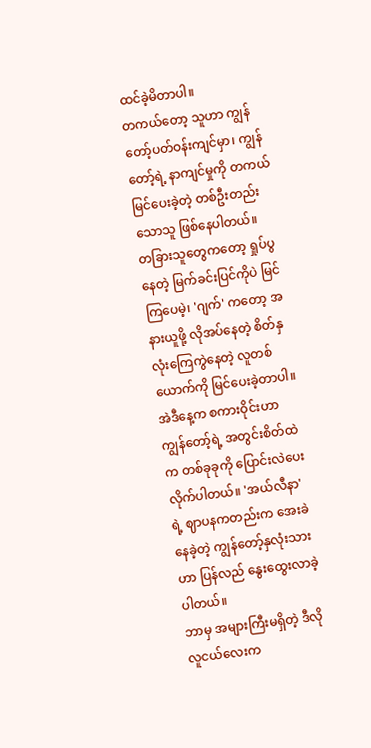ထင်ခဲ့မိတာပါ။
တကယ်တော့ သူဟာ ကျွန်တော့်ပတ်ဝန်းကျင်မှာ၊ ကျွန်တော့်ရဲ့ နာကျင်မှုကို တကယ်မြင်ပေးခဲ့တဲ့ တစ်ဦးတည်းသောသူ ဖြစ်နေပါတယ်။
တခြားသူတွေကတော့ ရှုပ်ပွနေတဲ့ မြက်ခင်းပြင်ကိုပဲ မြင်ကြပေမဲ့၊ 'ဂျက်' ကတော့ အနားယူဖို့ လိုအပ်နေတဲ့ စိတ်နှလုံးကြေကွဲနေတဲ့ လူတစ်ယောက်ကို မြင်ပေးခဲ့တာပါ။
အဲဒီနေ့က စကားဝိုင်းဟာ ကျွန်တော့်ရဲ့ အတွင်းစိတ်ထဲက တစ်ခုခုကို ပြောင်းလဲပေးလိုက်ပါတယ်။ 'အယ်လီနာ' ရဲ့ ဈာပနကတည်းက အေးခဲနေခဲ့တဲ့ ကျွန်တော့်နှလုံးသားဟာ ပြန်လည် နွေးထွေးလာခဲ့ပါတယ်။
ဘာမှ အများကြီးမရှိတဲ့ ဒီလိုလူငယ်လေးက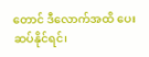တောင် ဒီလောက်အထိ ပေးဆပ်နိုင်ရင်၊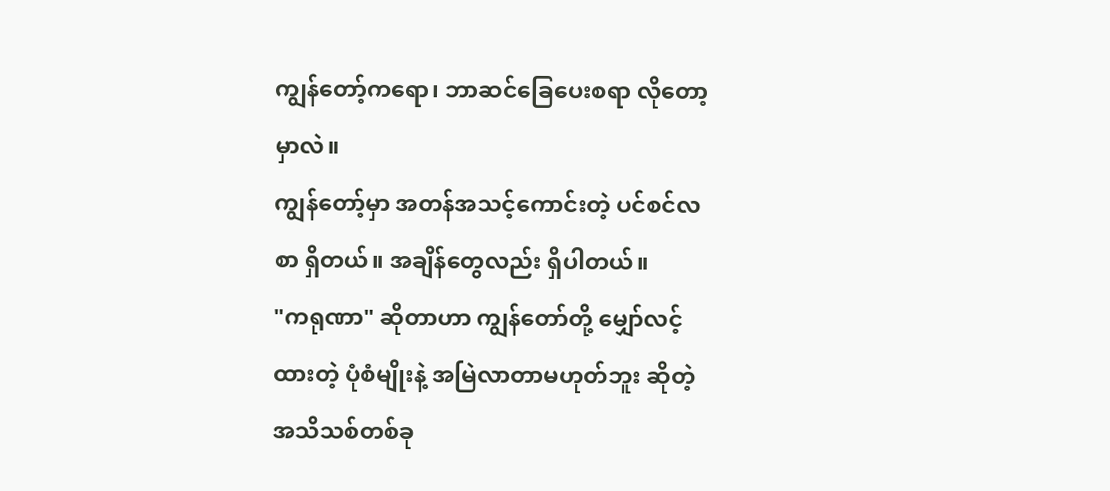ကျွန်တော့်ကရော၊ ဘာဆင်ခြေပေးစရာ လိုတော့မှာလဲ။
ကျွန်တော့်မှာ အတန်အသင့်ကောင်းတဲ့ ပင်စင်လစာ ရှိတယ်။ အချိန်တွေလည်း ရှိပါတယ်။
"ကရုဏာ" ဆိုတာဟာ ကျွန်တော်တို့ မျှော်လင့်ထားတဲ့ ပုံစံမျိုးနဲ့ အမြဲလာတာမဟုတ်ဘူး ဆိုတဲ့ အသိသစ်တစ်ခု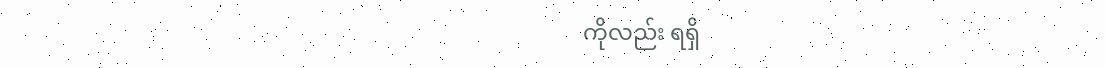ကိုလည်း ရရှိ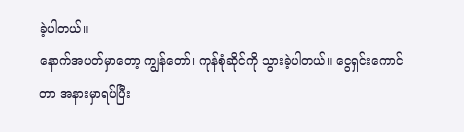ခဲ့ပါတယ်။
နောက်အပတ်မှာတော့ ကျွန်တော်၊ ကုန်စုံဆိုင်ကို သွားခဲ့ပါတယ်။ ငွေရှင်းကောင်တာ အနားမှာရပ်ပြီး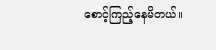စောင့်ကြည့်နေမိတယ်။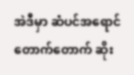အဲဒီမှာ ဆံပင်အရောင်တောက်တောက် ဆိုး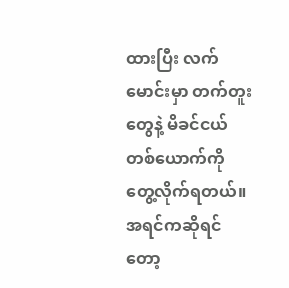ထားပြီး လက်မောင်းမှာ တက်တူးတွေနဲ့ မိခင်ငယ်တစ်ယောက်ကို တွေ့လိုက်ရတယ်။ အရင်ကဆိုရင်တော့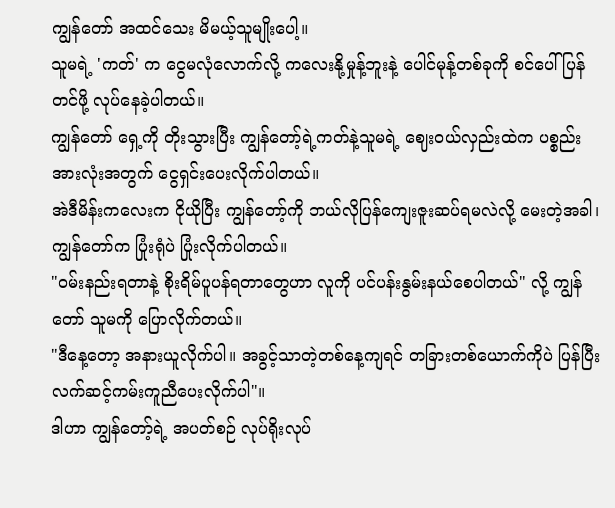ကျွန်တော် အထင်သေး မိမယ့်သူမျိုးပေါ့။
သူမရဲ့ 'ကတ်' က ငွေမလုံလောက်လို့ ကလေးနို့မှုန့်ဘူးနဲ့ ပေါင်မုန့်တစ်ခုကို စင်ပေါ်ပြန်တင်ဖို့ လုပ်နေခဲ့ပါတယ်။
ကျွန်တော် ရှေ့ကို တိုးသွားပြီး ကျွန်တော့်ရဲ့ကတ်နဲ့သူမရဲ့ ဈေးဝယ်လှည်းထဲက ပစ္စည်းအားလုံးအတွက် ငွေရှင်းပေးလိုက်ပါတယ်။
အဲဒီမိန်းကလေးက ငိုယိုပြီး ကျွန်တော့်ကို ဘယ်လိုပြန်ကျေးဇူးဆပ်ရမလဲလို့ မေးတဲ့အခါ၊ ကျွန်တော်က ပြုံးရုံပဲ ပြုံးလိုက်ပါတယ်။
"ဝမ်းနည်းရတာနဲ့ စိုးရိမ်ပူပန်ရတာတွေဟာ လူကို ပင်ပန်းနွမ်းနယ်စေပါတယ်" လို့ ကျွန်တော် သူမကို ပြောလိုက်တယ်။
"ဒီနေ့တော့ အနားယူလိုက်ပါ။ အခွင့်သာတဲ့တစ်နေ့ကျရင် တခြားတစ်ယောက်ကိုပဲ ပြန်ပြီး လက်ဆင့်ကမ်းကူညီပေးလိုက်ပါ"။
ဒါဟာ ကျွန်တော့်ရဲ့ အပတ်စဉ် လုပ်ရိုးလုပ်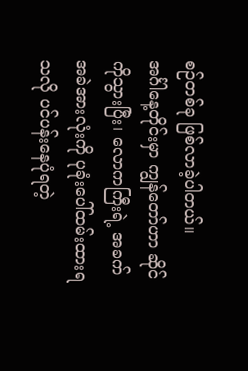စဉ်တစ်ခု ဖြစ်လာခဲ့ပါတယ်။
အင်္ဂါနေ့တိုင်းမှာ ကျွန်တော်ဟာ ဆိုင်ကိုသွားပြီး၊ လောကကြီးရဲ့ အခက်အခဲအားလုံးကို ပုခုံးပေါ်ထမ်းထားရသလို ပင်ပန်းနေပုံရတဲ့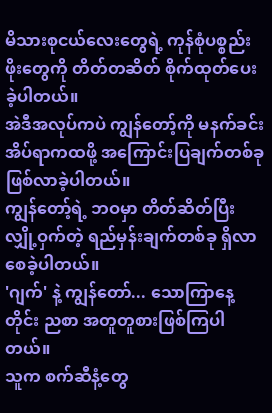မိသားစုငယ်လေးတွေရဲ့ ကုန်စုံပစ္စည်းဖိုးတွေကို တိတ်တဆိတ် စိုက်ထုတ်ပေးခဲ့ပါတယ်။
အဲဒီအလုပ်ကပဲ ကျွန်တော့်ကို မနက်ခင်း အိပ်ရာကထဖို့ အကြောင်းပြချက်တစ်ခု ဖြစ်လာခဲ့ပါတယ်။
ကျွန်တော့်ရဲ့ ဘဝမှာ တိတ်ဆိတ်ပြီး လျှို့ဝှက်တဲ့ ရည်မှန်းချက်တစ်ခု ရှိလာစေခဲ့ပါတယ်။
'ဂျက်' နဲ့ ကျွန်တော်... သောကြာနေ့တိုင်း ညစာ အတူတူစားဖြစ်ကြပါတယ်။
သူက စက်ဆီနံ့တွေ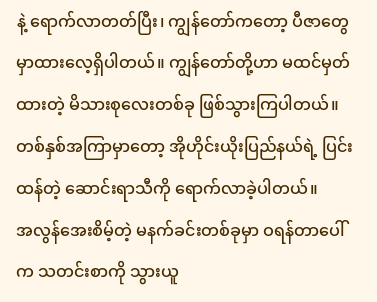နဲ့ ရောက်လာတတ်ပြီး၊ ကျွန်တော်ကတော့ ပီဇာတွေ မှာထားလေ့ရှိပါတယ်။ ကျွန်တော်တို့ဟာ မထင်မှတ်ထားတဲ့ မိသားစုလေးတစ်ခု ဖြစ်သွားကြပါတယ်။
တစ်နှစ်အကြာမှာတော့ အိုဟိုင်းယိုးပြည်နယ်ရဲ့ ပြင်းထန်တဲ့ ဆောင်းရာသီကို ရောက်လာခဲ့ပါတယ်။
အလွန်အေးစိမ့်တဲ့ မနက်ခင်းတစ်ခုမှာ ဝရန်တာပေါ်က သတင်းစာကို သွားယူ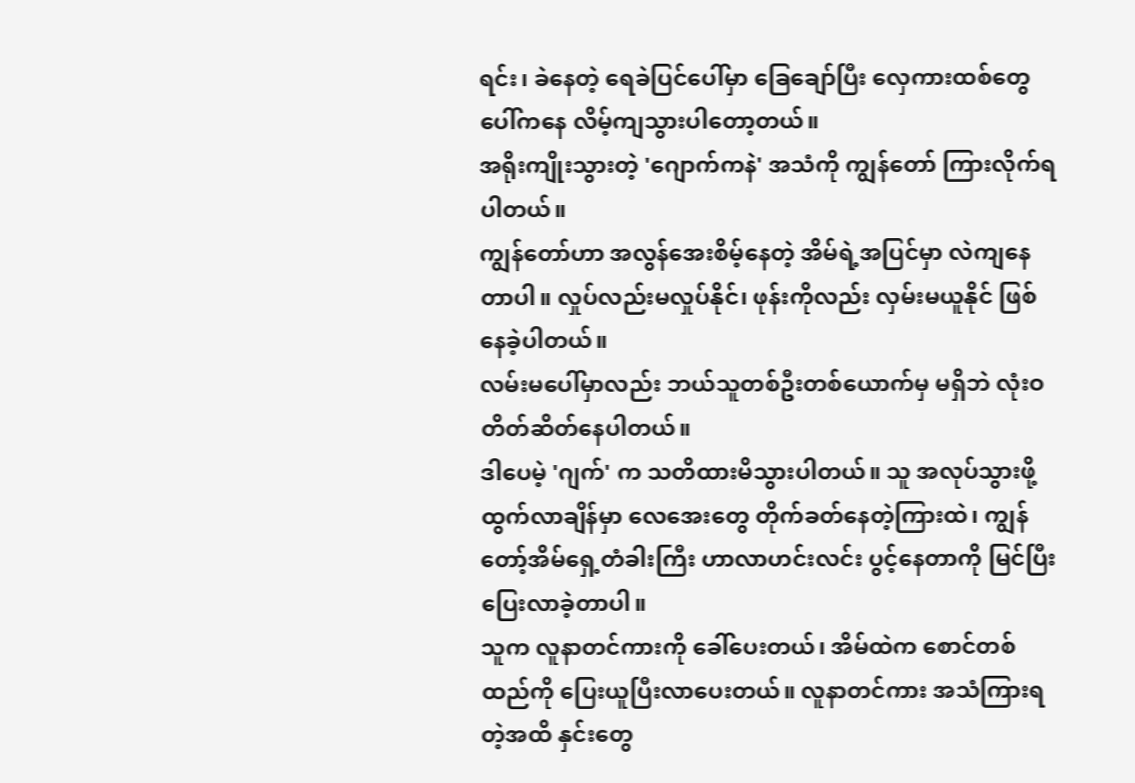ရင်း၊ ခဲနေတဲ့ ရေခဲပြင်ပေါ်မှာ ခြေချော်ပြီး လှေကားထစ်တွေပေါ်ကနေ လိမ့်ကျသွားပါတော့တယ်။
အရိုးကျိုးသွားတဲ့ 'ဂျောက်ကနဲ' အသံကို ကျွန်တော် ကြားလိုက်ရပါတယ်။
ကျွန်တော်ဟာ အလွန်အေးစိမ့်နေတဲ့ အိမ်ရဲ့အပြင်မှာ လဲကျနေတာပါ။ လှုပ်လည်းမလှုပ်နိုင်၊ ဖုန်းကိုလည်း လှမ်းမယူနိုင် ဖြစ်နေခဲ့ပါတယ်။
လမ်းမပေါ်မှာလည်း ဘယ်သူတစ်ဦးတစ်ယောက်မှ မရှိဘဲ လုံးဝ တိတ်ဆိတ်နေပါတယ်။
ဒါပေမဲ့ 'ဂျက်' က သတိထားမိသွားပါတယ်။ သူ အလုပ်သွားဖို့ ထွက်လာချိန်မှာ လေအေးတွေ တိုက်ခတ်နေတဲ့ကြားထဲ၊ ကျွန်တော့်အိမ်ရှေ့တံခါးကြီး ဟာလာဟင်းလင်း ပွင့်နေတာကို မြင်ပြီး ပြေးလာခဲ့တာပါ။
သူက လူနာတင်ကားကို ခေါ်ပေးတယ်၊ အိမ်ထဲက စောင်တစ်ထည်ကို ပြေးယူပြီးလာပေးတယ်။ လူနာတင်ကား အသံကြားရတဲ့အထိ နှင်းတွေ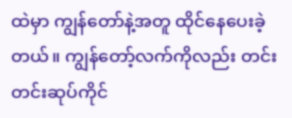ထဲမှာ ကျွန်တော်နဲ့အတူ ထိုင်နေပေးခဲ့တယ်။ ကျွန်တော့်လက်ကိုလည်း တင်းတင်းဆုပ်ကိုင်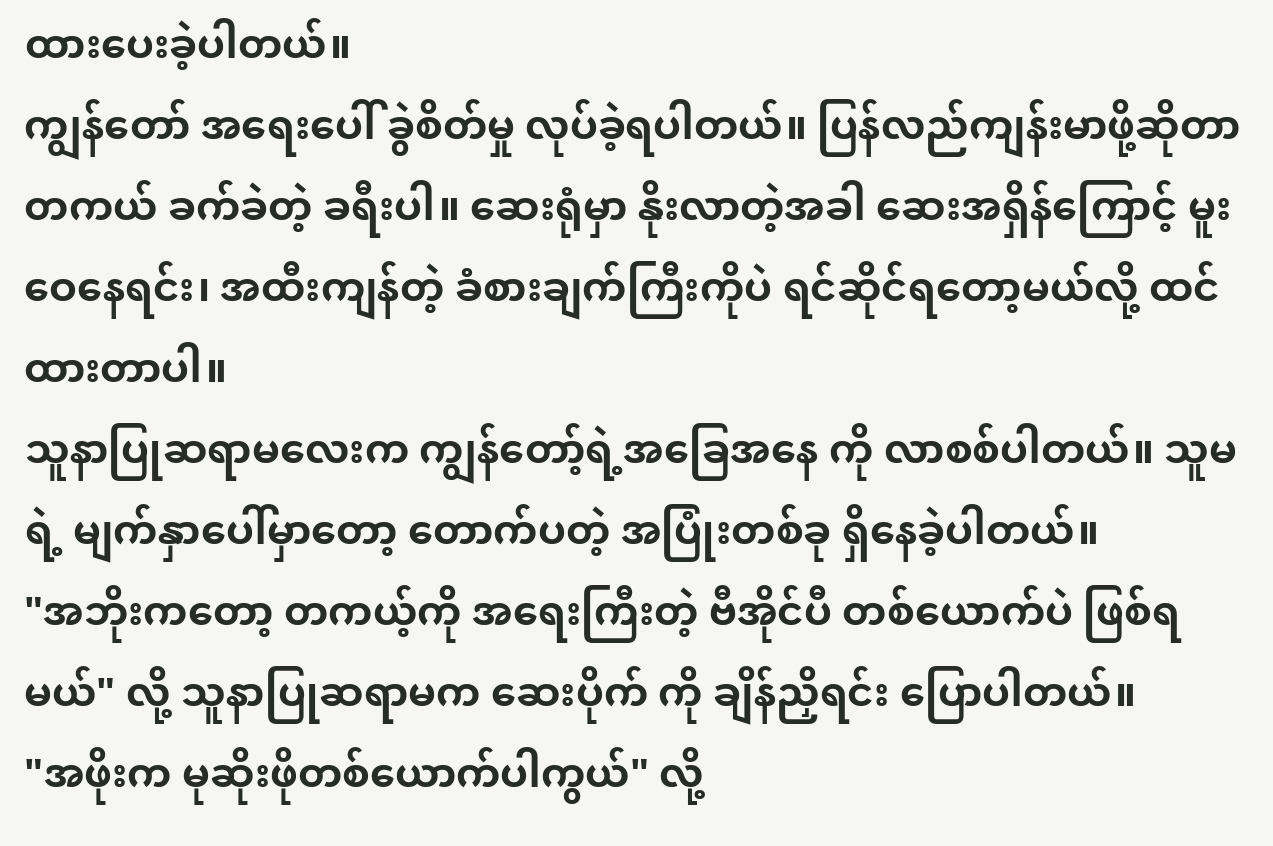ထားပေးခဲ့ပါတယ်။
ကျွန်တော် အရေးပေါ် ခွဲစိတ်မှု လုပ်ခဲ့ရပါတယ်။ ပြန်လည်ကျန်းမာဖို့ဆိုတာ တကယ် ခက်ခဲတဲ့ ခရီးပါ။ ဆေးရုံမှာ နိုးလာတဲ့အခါ ဆေးအရှိန်ကြောင့် မူးဝေနေရင်း၊ အထီးကျန်တဲ့ ခံစားချက်ကြီးကိုပဲ ရင်ဆိုင်ရတော့မယ်လို့ ထင်ထားတာပါ။
သူနာပြုဆရာမလေးက ကျွန်တော့်ရဲ့အခြေအနေ ကို လာစစ်ပါတယ်။ သူမရဲ့ မျက်နှာပေါ်မှာတော့ တောက်ပတဲ့ အပြုံးတစ်ခု ရှိနေခဲ့ပါတယ်။
"အဘိုးကတော့ တကယ့်ကို အရေးကြီးတဲ့ ဗီအိုင်ပီ တစ်ယောက်ပဲ ဖြစ်ရမယ်" လို့ သူနာပြုဆရာမက ဆေးပိုက် ကို ချိန်ညှိရင်း ပြောပါတယ်။
"အဖိုးက မုဆိုးဖိုတစ်ယောက်ပါကွယ်" လို့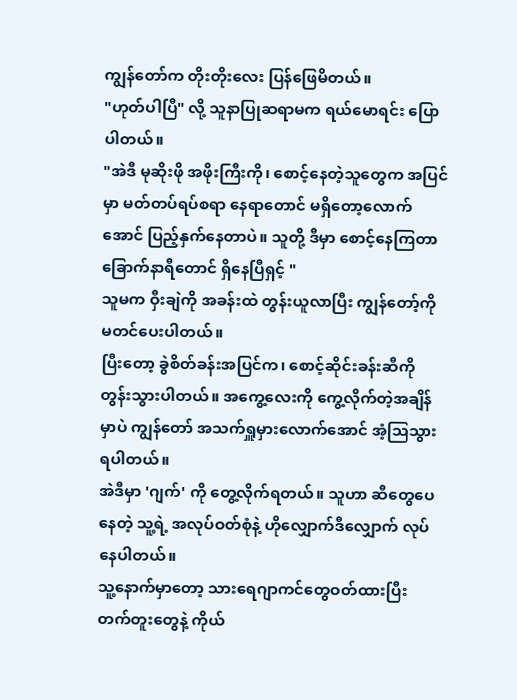ကျွန်တော်က တိုးတိုးလေး ပြန်ဖြေမိတယ်။
"ဟုတ်ပါပြီ" လို့ သူနာပြုဆရာမက ရယ်မောရင်း ပြောပါတယ်။
"အဲဒီ မုဆိုးဖို အဖိုးကြီးကို၊ စောင့်နေတဲ့သူတွေက အပြင်မှာ မတ်တပ်ရပ်စရာ နေရာတောင် မရှိတော့လောက်အောင် ပြည့်နှက်နေတာပဲ။ သူတို့ ဒီမှာ စောင့်နေကြတာ ခြောက်နာရီတောင် ရှိနေပြီရှင့် "
သူမက ဝှီးချဲကို အခန်းထဲ တွန်းယူလာပြီး ကျွန်တော့်ကို မတင်ပေးပါတယ်။
ပြီးတော့ ခွဲစိတ်ခန်းအပြင်က၊ စောင့်ဆိုင်းခန်းဆီကို တွန်းသွားပါတယ်။ အကွေ့လေးကို ကွေ့လိုက်တဲ့အချိန်မှာပဲ ကျွန်တော် အသက်ရှူမှားလောက်အောင် အံ့ဩသွားရပါတယ်။
အဲဒီမှာ 'ဂျက်' ကို တွေ့လိုက်ရတယ်။ သူဟာ ဆီတွေပေနေတဲ့ သူ့ရဲ့ အလုပ်ဝတ်စုံနဲ့ ဟိုလျှောက်ဒီလျှောက် လုပ်နေပါတယ်။
သူ့နောက်မှာတော့ သားရေဂျာကင်တွေဝတ်ထားပြီး တက်တူးတွေနဲ့ ကိုယ်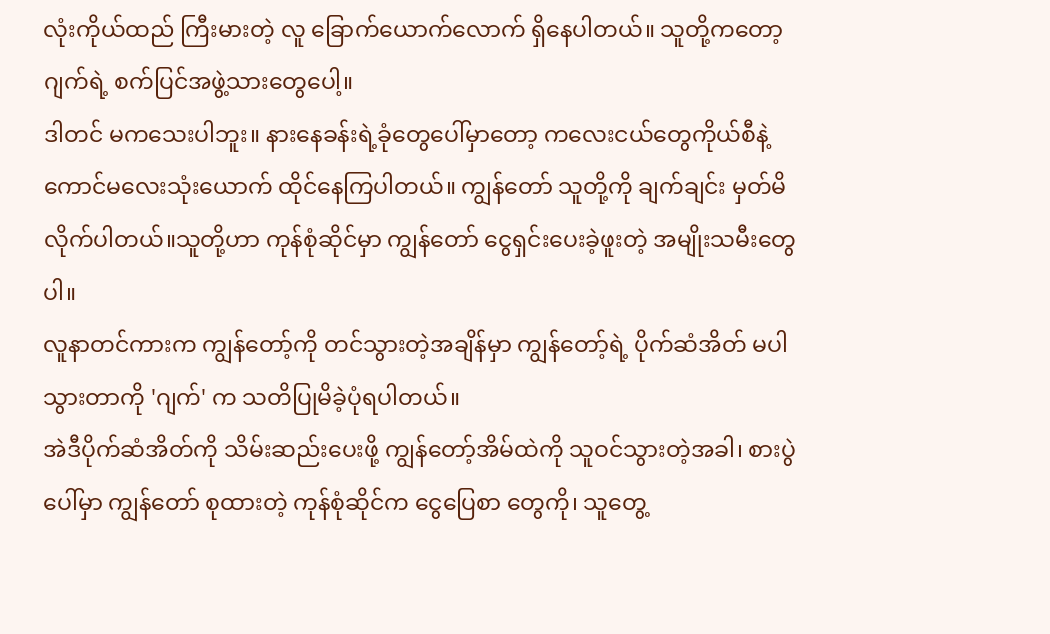လုံးကိုယ်ထည် ကြီးမားတဲ့ လူ ခြောက်ယောက်လောက် ရှိနေပါတယ်။ သူတို့ကတော့ ဂျက်ရဲ့ စက်ပြင်အဖွဲ့သားတွေပေါ့။
ဒါတင် မကသေးပါဘူး။ နားနေခန်းရဲ့ခုံတွေပေါ်မှာတော့ ကလေးငယ်တွေကိုယ်စီနဲ့ ကောင်မလေးသုံးယောက် ထိုင်နေကြပါတယ်။ ကျွန်တော် သူတို့ကို ချက်ချင်း မှတ်မိလိုက်ပါတယ်။သူတို့ဟာ ကုန်စုံဆိုင်မှာ ကျွန်တော် ငွေရှင်းပေးခဲ့ဖူးတဲ့ အမျိုးသမီးတွေပါ။
လူနာတင်ကားက ကျွန်တော့်ကို တင်သွားတဲ့အချိန်မှာ ကျွန်တော့်ရဲ့ ပိုက်ဆံအိတ် မပါသွားတာကို 'ဂျက်' က သတိပြုမိခဲ့ပုံရပါတယ်။
အဲဒီပိုက်ဆံအိတ်ကို သိမ်းဆည်းပေးဖို့ ကျွန်တော့်အိမ်ထဲကို သူဝင်သွားတဲ့အခါ၊ စားပွဲပေါ်မှာ ကျွန်တော် စုထားတဲ့ ကုန်စုံဆိုင်က ငွေပြေစာ တွေကို၊ သူတွေ့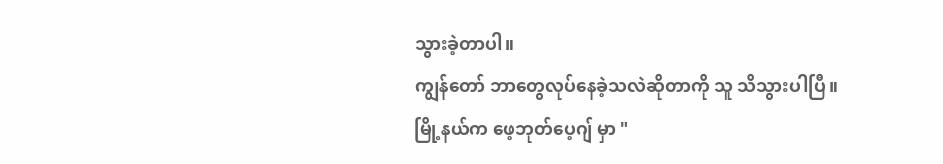သွားခဲ့တာပါ။
ကျွန်တော် ဘာတွေလုပ်နေခဲ့သလဲဆိုတာကို သူ သိသွားပါပြီ။
မြို့နယ်က ဖေ့ဘုတ်ပေ့ဂျ် မှာ "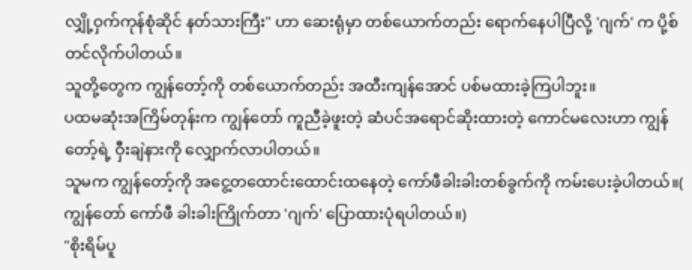လျှို့ဝှက်ကုန်စုံဆိုင် နတ်သားကြီး" ဟာ ဆေးရုံမှာ တစ်ယောက်တည်း ရောက်နေပါပြီလို့ 'ဂျက်' က ပို့စ်တင်လိုက်ပါတယ်။
သူတို့တွေက ကျွန်တော့်ကို တစ်ယောက်တည်း အထီးကျန်အောင် ပစ်မထားခဲ့ကြပါဘူး။
ပထမဆုံးအကြိမ်တုန်းက ကျွန်တော် ကူညီခဲ့ဖူးတဲ့ ဆံပင်အရောင်ဆိုးထားတဲ့ ကောင်မလေးဟာ ကျွန်တော့်ရဲ့ ဝှီးချဲနားကို လျှောက်လာပါတယ်။
သူမက ကျွန်တော့်ကို အငွေ့တထောင်းထောင်းထနေတဲ့ ကော်ဖီခါးခါးတစ်ခွက်ကို ကမ်းပေးခဲ့ပါတယ်။( ကျွန်တော် ကော်ဖီ ခါးခါးကြိုက်တာ 'ဂျက်' ပြောထားပုံရပါတယ်။)
"စိုးရိမ်ပူ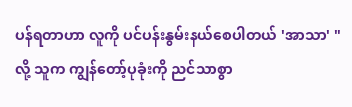ပန်ရတာဟာ လူကို ပင်ပန်းနွမ်းနယ်စေပါတယ် 'အာသာ' " လို့ သူက ကျွန်တော့်ပုခုံးကို ညင်သာစွာ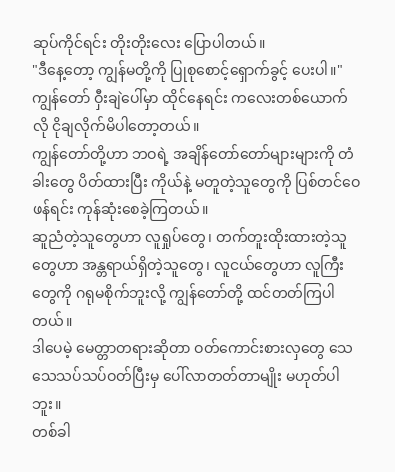ဆုပ်ကိုင်ရင်း တိုးတိုးလေး ပြောပါတယ်။
"ဒီနေ့တော့ ကျွန်မတို့ကို ပြုစုစောင့်ရှောက်ခွင့် ပေးပါ။"
ကျွန်တော် ဝှီးချဲပေါ်မှာ ထိုင်နေရင်း ကလေးတစ်ယောက်လို ငိုချလိုက်မိပါတော့တယ်။
ကျွန်တော်တို့ဟာ ဘဝရဲ့ အချိန်တော်တော်များများကို တံခါးတွေ ပိတ်ထားပြီး ကိုယ်နဲ့ မတူတဲ့သူတွေကို ပြစ်တင်ဝေဖန်ရင်း ကုန်ဆုံးစေခဲ့ကြတယ်။
ဆူညံတဲ့သူတွေဟာ လူရှုပ်တွေ၊ တက်တူးထိုးထားတဲ့သူတွေဟာ အန္တရာယ်ရှိတဲ့သူတွေ၊ လူငယ်တွေဟာ လူကြီးတွေကို ဂရုမစိုက်ဘူးလို့ ကျွန်တော်တို့ ထင်တတ်ကြပါတယ်။
ဒါပေမဲ့ မေတ္တာတရားဆိုတာ ဝတ်ကောင်းစားလှတွေ သေသေသပ်သပ်ဝတ်ပြီးမှ ပေါ်လာတတ်တာမျိုး မဟုတ်ပါဘူး။
တစ်ခါ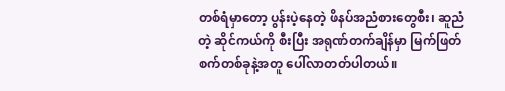တစ်ရံမှာတော့ ပွန်းပဲ့နေတဲ့ ဖိနပ်အညံစားတွေစီး၊ ဆူညံတဲ့ ဆိုင်ကယ်ကို စီးပြီး အရုဏ်တက်ချိန်မှာ မြက်ဖြတ်စက်တစ်ခုနဲ့အတူ ပေါ်လာတတ်ပါတယ်။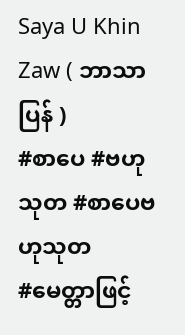Saya U Khin Zaw ( ဘာသာပြန် )
#စာပေ #ဗဟုသုတ #စာပေဗဟုသုတ
#မေတ္တာဖြင့်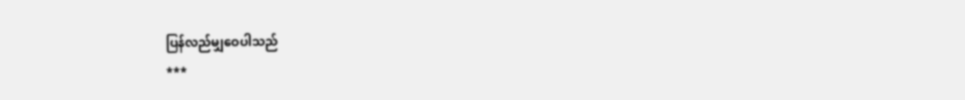ပြန်လည်မျှဝေပါသည်
***